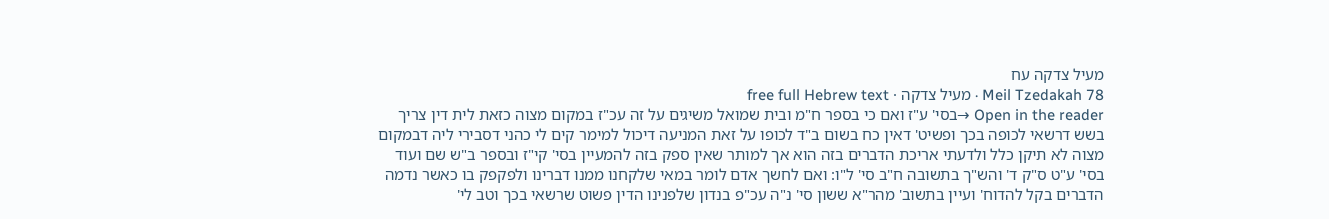מעיל צדקה עח
Meil Tzedakah 78 · מעיל צדקה · free full Hebrew text
Open in the reader →בסי' ע"ז ואם כי בספר ח"מ ובית שמואל משיגים על זה עכ"ז במקום מצוה כזאת לית דין צריך בשש דרשאי לכופה בכך ופשיט' דאין כח בשום ב"ד לכופו על זאת המניעה דיכול למימר קים לי כהני דסבירי ליה דבמקום מצוה לא תיקן כלל ולדעתי אריכת הדברים בזה הוא אך למותר שאין ספק בזה להמעיין בסי' קי"ז ובספר ב"ש שם ועוד בסי' ע"ט ס"ק ד' והש"ך בתשובה ח"ב סי' ל"ו: ואם לחשך אדם לומר במאי שלקחנו ממנו דברינו ולפקפק בו כאשר נדמה הדברים בקל להדוח' ועיין בתשוב' מהר"א ששון סי' נ"ה עכ"פ בנדון שלפנינו הדין פשוט שרשאי בכך וטב לי'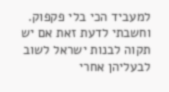למעביד הכי בלי פקפוק. וחשבתי לדעת זאת אם יש תקוה לבנות ישראל לשוב לבעליהן אחרי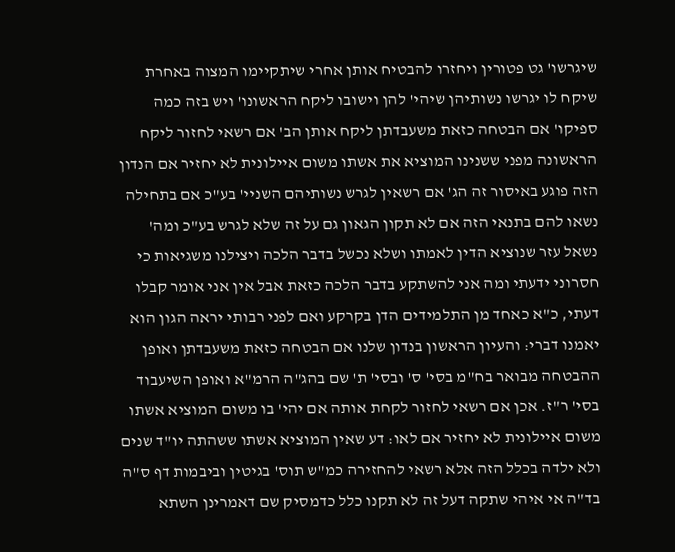שיגרשו' גט פטורין ויחזרו להבטיח אותן אחרי שיתקיימו המצוה באחרת שיקח לו יגרשו נשותיהן שיהי' להן וישובו ליקח הראשונו' ויש בזה כמה ספיקו' אם הבטחה כזאת משעבדתן ליקח אותן הב' אם רשאי לחזור ליקח הראשונה מפני ששנינו המוציא את אשתו משום איילונית לא יחזיר אם הנדון הזה פוגע באיסור זה הג' אם רשאין לגרש נשותיהם השניי' בע"כ אם בתחילה נשאו להם בתנאי הזה אם לא תקון הגאון גם על זה שלא לגרש בע"כ ומה' נשאל עזר שנוציא הדין לאמתו ושלא נכשל בדבר הלכה ויצילנו משגיאות כי חסרוני ידעתי ומה אני להשתקע בדבר הלכה כזאת אבל אין אני אומר קבלו דעתי, כ"א כאחד מן התלמידים הדן בקרקע ואם לפני רבותי יראה הגון הוא יאמנו דברי: והעיון הראשון בנדון שלנו אם הבטחה כזאת משעבדתן ואופן ההבטחה מבואר בח"מ בסי' ס' ובסי' ת' שם בהג"ה הרמ"א ואופן השיעבוד בסי' ר"ז. אכן אם רשאי לחזור לקחת אותה אם יהי' בו משום המוציא אשתו משום איילונית לא יחזיר אם לאו: דע שאין המוציא אשתו ששהתה יו"ד שנים ולא ילדה בכלל הזה אלא רשאי להחזירה כמ"ש תוס' בגיטין וביבמות דף ס"ה בד"ה אי איהי שתקה דעל זה לא תקנו כלל כדמסיק שם דאמרינן השתא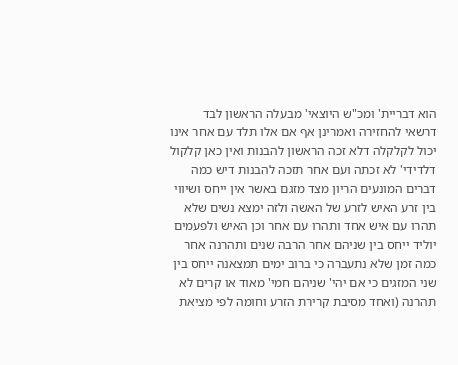הוא דבריית' ומכ"ש היוצאי' מבעלה הראשון לבד דרשאי להחזירה ואמרינן אף אם אלו תלד עם אחר אינו יכול לקלקלה דלא זכה הראשון להבנות ואין כאן קלקול דלדידי' לא זכתה ועם אחר תזכה להבנות דיש כמה דברים המונעים הריון מצד מזגם באשר אין ייחס ושיווי בין זרע האיש לזרע של האשה ולזה ימצא נשים שלא תהרו עם איש אחד ותהרו עם אחר וכן האיש ולפעמים יוליד ייחס בין שניהם אחר הרבה שנים ותהרנה אחר כמה זמן שלא נתעברה כי ברוב ימים תמצאנה ייחס בין שני המזגים כי אם יהי' שניהם חמי' מאוד או קרים לא תהרנה (ואחד מסיבת קרירת הזרע וחומה לפי מציאת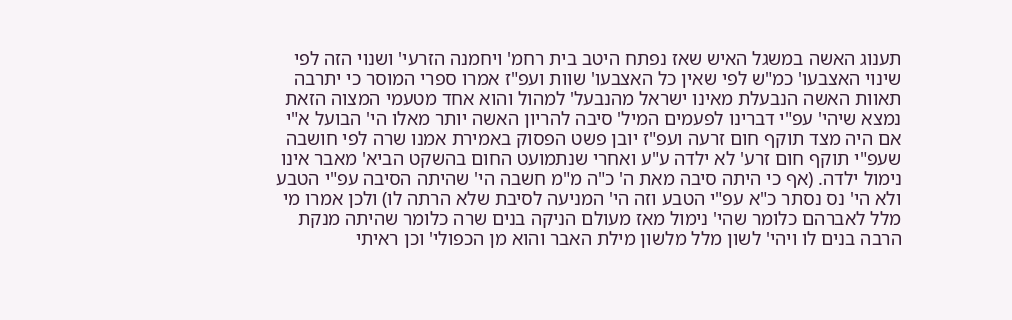תענוג האשה במשגל האיש שאז נפתח היטב בית רחמ' ויחמנה הזרעי' ושנוי הזה לפי שינוי האצבעו' כמ"ש לפי שאין כל האצבעו' שוות ועפ"ז אמרו ספרי המוסר כי יתרבה תאוות האשה הנבעלת מאינו ישראל מהנבעל' למהול והוא אחד מטעמי המצוה הזאת נמצא שיהי' עפ"י דברינו לפעמים המיל' סיבה להריון האשה יותר מאלו הי' הבועל א"י אם היה מצד תוקף חום זרעה ועפ"ז יובן פשט הפסוק באמירת אמנו שרה לפי חושבה שעפ"י תוקף חום זרע' לא ילדה ע"ע ואחרי שנתמועט החום בהשקט הביא' מאבר אינו נימול ילדה. (אף כי היתה סיבה מאת ה' כ"ה מ"מ חשבה הי' שהיתה הסיבה עפ"י הטבע ולא הי' נס נסתר כ"א עפ"י הטבע וזה הי' המניעה לסיבת שלא הרתה לו) ולכן אמרו מי מלל לאברהם כלומר שהי' נימול מאז מעולם הניקה בנים שרה כלומר שהיתה מנקת הרבה בנים לו ויהי' לשון מלל מלשון מילת האבר והוא מן הכפולי' וכן ראיתי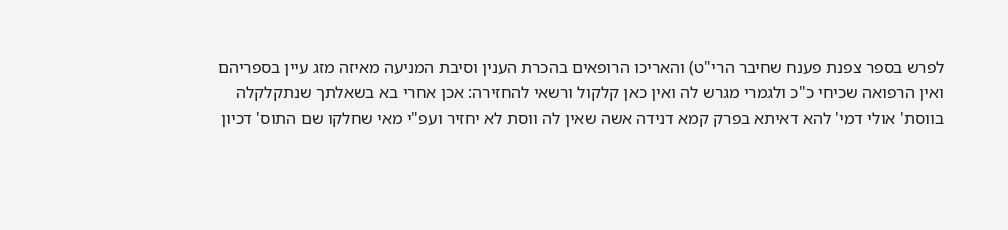לפרש בספר צפנת פענח שחיבר הרי"ט) והאריכו הרופאים בהכרת הענין וסיבת המניעה מאיזה מזג עיין בספריהם ואין הרפואה שכיחי כ"כ ולגמרי מגרש לה ואין כאן קלקול ורשאי להחזירה: אכן אחרי בא בשאלתך שנתקלקלה בווסת' אולי דמי' להא דאיתא בפרק קמא דנידה אשה שאין לה ווסת לא יחזיר ועפ"י מאי שחלקו שם התוס' דכיון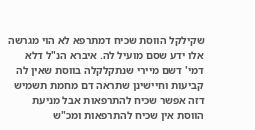שקילקל הווסת שכיח דמתרפא לא הוי מגרשה אלו ידע שסם מועיל לה. איברא הנ"ל דלא דמי' דשם מיירי שנתקלקלה בווסת שאין לה קביעות וחיישינן שתראה דם מחמת תשמיש דזה אפשר שכיח להתרפאות אבל מניעת הווסת אין שכיח להתרפאות ומכ"ש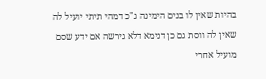בהיות שאין לו בנים הימינה ג"כ דמהי תיתי יועיל לה שאין לה ווסת גם כן דנימא דלא גירשה אם ידע שסם מועיל אחרי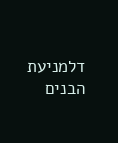דלמניעת הבנים